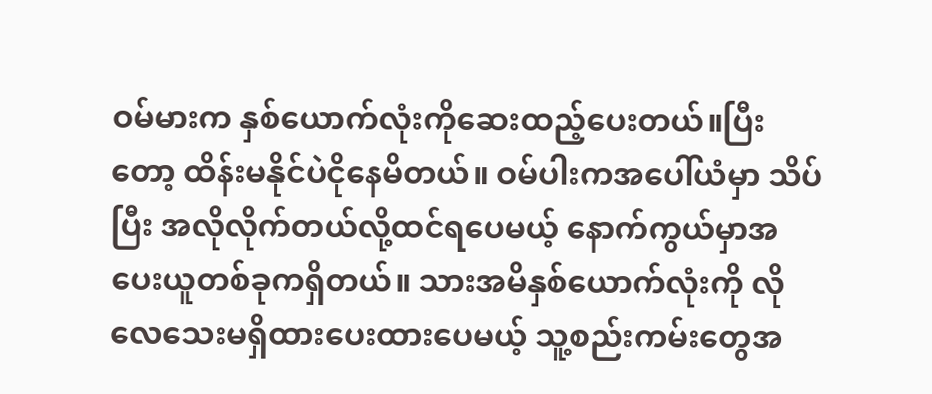ဝမ်မားက နှစ်ယောက်လုံးကိုဆေးထည့်ပေးတယ်။ပြီးတော့ ထိန်းမနိုင်ပဲငိုနေမိတယ်။ ဝမ်ပါးကအပေါ်ယံမှာ သိပ်ပြီး အလိုလိုက်တယ်လို့ထင်ရပေမယ့် နောက်ကွယ်မှာအပေးယူတစ်ခုကရှိတယ်။ သားအမိနှစ်ယောက်လုံးကို လိုလေသေးမရှိထားပေးထားပေမယ့် သူ့စည်းကမ်းတွေအ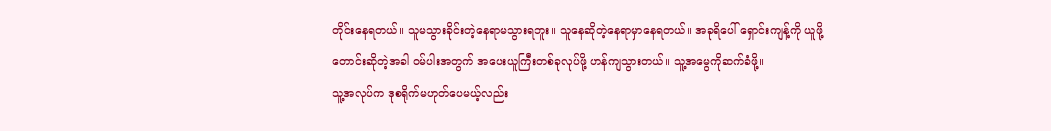တိုင်းနေရတယ်။ သူမသွားခိုင်းတဲ့နေရာမသွားရဘူး။ သူနေဆိုတဲ့နေရာမှာနေရတယ်။ အခုရိပေါ် ရှောင်းကျန့်ကို ယူဖို့တောင်းဆိုတဲ့အခါ ဝမ်ပါးအတွက် အပေးယူကြီးတစ်ခုလုပ်ဖို့ ဟန်ကျသွားတယ်။ သူ့အမွေကိုဆက်ခံဖို့။
သူ့အလုပ်က ဒုစရိုက်မဟုတ်ပေမယ့်လည်း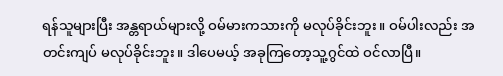ရန်သူများပြီး အန္တရာယ်များလို့ ဝမ်မားကသားကို မလုပ်ခိုင်းဘူး။ ဝမ်ပါးလည်း အတင်းကျပ် မလုပ်ခိုင်းဘူး။ ဒါပေမယ့် အခုကြတော့သူ့ဂွင်ထဲ ဝင်လာပြီ။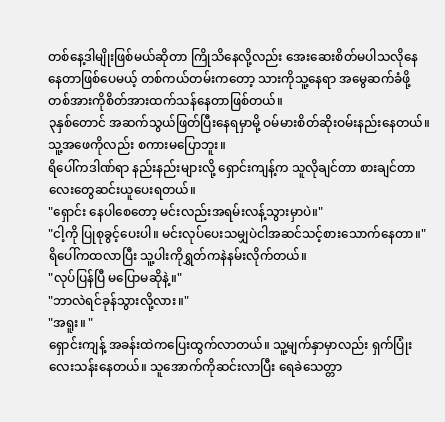တစ်နေ့ဒါမျိုးဖြစ်မယ်ဆိုတာ ကြိုသိနေလို့လည်း အေးဆေးစိတ်မပါသလိုနေနေတာဖြစ်ပေမယ့် တစ်ကယ်တမ်းကတော့ သားကိုသူ့နေရာ အမွေဆက်ခံဖို့ တစ်အားကိုစိတ်အားထက်သန်နေတာဖြစ်တယ်။
၃နှစ်တောင် အဆက်သွယ်ဖြတ်ပြီးနေရမှာမို့ ဝမ်မားစိတ်ဆိုးဝမ်းနည်းနေတယ်။ သူ့အဖေကိုလည်း စကားမပြောဘူး။
ရိပေါ်ကဒါဏ်ရာ နည်းနည်းများလို့ ရှောင်းကျန့်က သူလိုချင်တာ စားချင်တာလေးတွေဆင်းယူပေးရတယ်။
"ရှောင်း နေပါစေတော့ မင်းလည်းအရမ်းလန့်သွားမှာပဲ။"
"ငါ့ကို ပြုစုခွင့်ပေးပါ။ မင်းလုပ်ပေးသမျှပဲငါအဆင်သင့်စားသောက်နေတာ။"
ရိပေါ်ကထလာပြီး သူ့ပါးကိုရွှတ်ကနဲနမ်းလိုက်တယ်။
"လုပ်ပြန်ပြီ မပြောမဆိုနဲ့။"
"ဘာလဲရင်ခုန်သွားလို့လား။"
"အရူး။ "
ရှောင်းကျန့် အခန်းထဲကပြေးထွက်လာတယ်။ သူ့မျက်နှာမှာလည်း ရှက်ပြုံးလေးသန်းနေတယ်။ သူအောက်ကိုဆင်းလာပြီး ရေခဲသေတ္တာ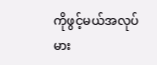ကိုဖွင့်မယ်အလုပ် မား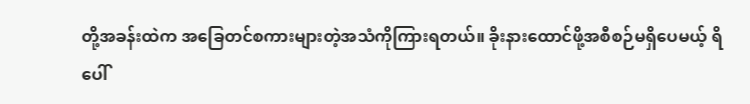တို့အခန်းထဲက အခြေတင်စကားများတဲ့အသံကိုကြားရတယ်။ ခိုးနားထောင်ဖို့အစီစဉ်မရှိပေမယ့် ရိပေါ်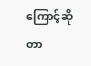ကြောင့်ဆိုတာ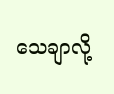သေချာလို့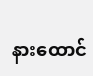နားထောင်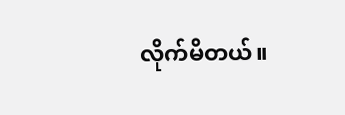လိုက်မိတယ်။